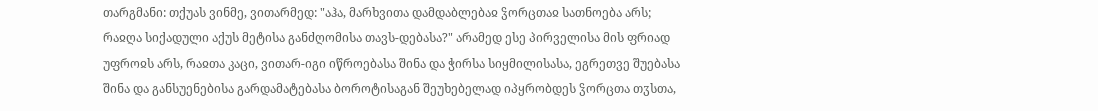თარგმანი: თქუას ვინმე, ვითარმედ: "აჰა, მარხვითა დამდაბლებაჲ ჴორცთაჲ სათნოება არს; რაჲღა სიქადული აქუს მეტისა განძღომისა თავს-დებასა?" არამედ ესე პირველისა მის ფრიად უფროჲს არს, რაჲთა კაცი, ვითარ-იგი იწროებასა შინა და ჭირსა სიყმილისასა, ეგრეთვე შუებასა შინა და განსუენებისა გარდამატებასა ბოროტისაგან შეუხებელად იპყრობდეს ჴორცთა თჳსთა,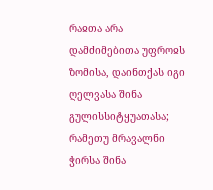რაჲთა არა დამძიმებითა უფროჲს ზომისა, დაინთქას იგი ღელვასა შინა გულისსიტყუათასა; რამეთუ მრავალნი ჭირსა შინა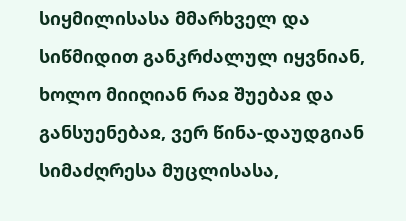სიყმილისასა მმარხველ და სიწმიდით განკრძალულ იყვნიან, ხოლო მიიღიან რაჲ შუებაჲ და განსუენებაჲ, ვერ წინა-დაუდგიან სიმაძღრესა მუცლისასა,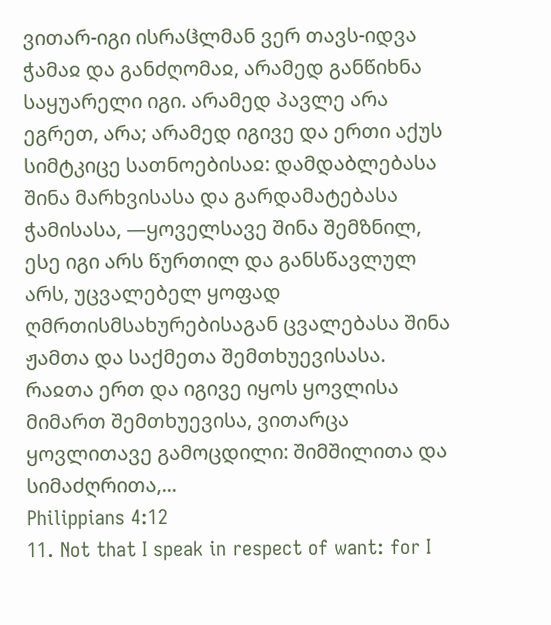ვითარ-იგი ისრაჱლმან ვერ თავს-იდვა ჭამაჲ და განძღომაჲ, არამედ განწიხნა საყუარელი იგი. არამედ პავლე არა ეგრეთ, არა; არამედ იგივე და ერთი აქუს სიმტკიცე სათნოებისაჲ: დამდაბლებასა შინა მარხვისასა და გარდამატებასა ჭამისასა, —ყოველსავე შინა შემზნილ, ესე იგი არს წურთილ და განსწავლულ არს, უცვალებელ ყოფად ღმრთისმსახურებისაგან ცვალებასა შინა ჟამთა და საქმეთა შემთხუევისასა. რაჲთა ერთ და იგივე იყოს ყოვლისა მიმართ შემთხუევისა, ვითარცა ყოვლითავე გამოცდილი: შიმშილითა და სიმაძღრითა,...
Philippians 4:12
11. Not that I speak in respect of want: for I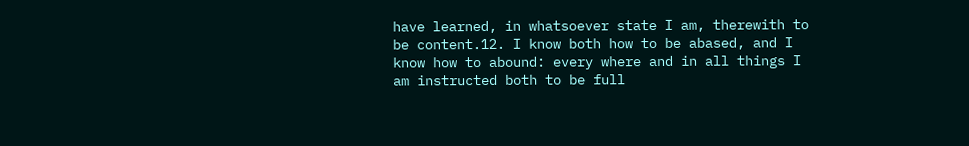have learned, in whatsoever state I am, therewith to be content.12. I know both how to be abased, and I know how to abound: every where and in all things I am instructed both to be full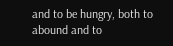and to be hungry, both to abound and to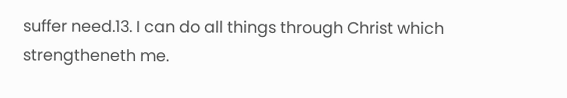suffer need.13. I can do all things through Christ which strengtheneth me.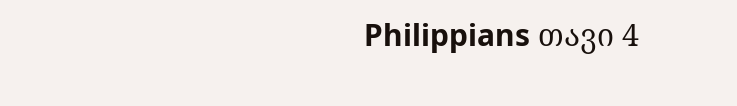Philippians თავი 4